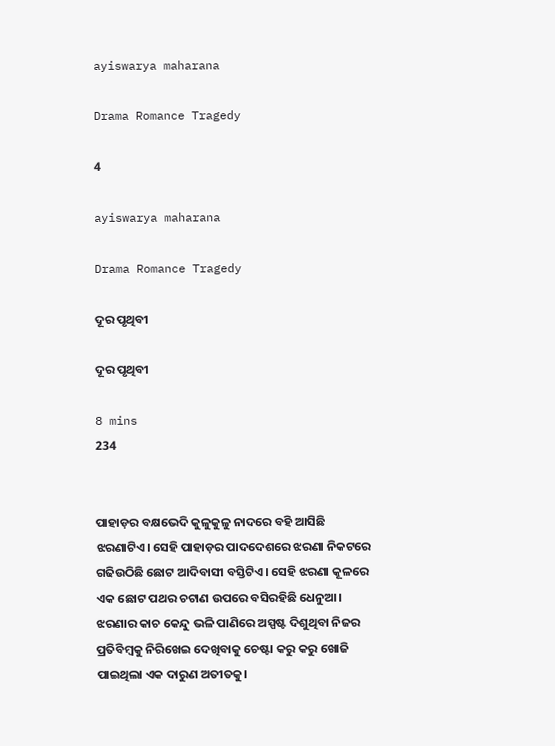ayiswarya maharana

Drama Romance Tragedy

4

ayiswarya maharana

Drama Romance Tragedy

ଦୂର ପୃଥିବୀ

ଦୂର ପୃଥିବୀ

8 mins
234


ପାହାଡ଼ର ବକ୍ଷଭେଦି କୁଳୁକୁଳୁ ନାଦରେ ବହି ଆସିଛି ଝରଣାଟିଏ। ସେହି ପାହାଡ଼ର ପାଦଦେଶରେ ଝରଣା ନିକଟରେ ଗଢିଉଠିଛି ଛୋଟ ଆଦିବାସୀ ବସ୍ତିଟିଏ। ସେହି ଝରଣା କୂଳରେ ଏକ ଛୋଟ ପଥର ଚଟାଣ ଉପରେ ବସିରହିଛି ଧେନୁଆ। ଝରଣାର କାଚ କେନ୍ଦୁ ଭଳି ପାଣିରେ ଅସ୍ପଷ୍ଟ ଦିଶୁଥିବା ନିଜର ପ୍ରତିବିମ୍ବକୁ ନିରିଖେଇ ଦେଖିବାକୁ ଚେଷ୍ଟା କରୁ କରୁ ଖୋଜି ପାଇଥିଲା ଏକ ଦାରୁଣ ଅତୀତକୁ।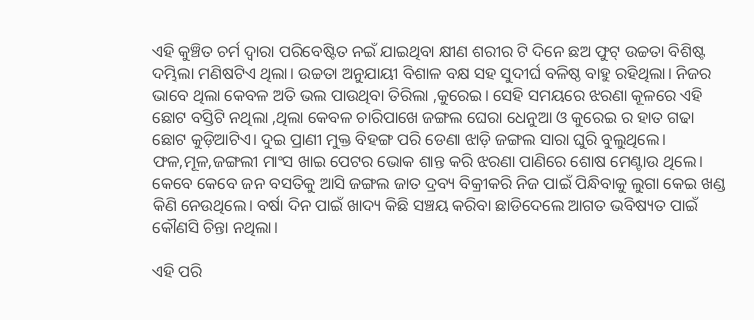ଏହି କୁଞ୍ଚିତ ଚର୍ମ ଦ୍ୱାରା ପରିବେଷ୍ଟିତ ନଇଁ ଯାଇଥିବା କ୍ଷୀଣ ଶରୀର ଟି ଦିନେ ଛଅ ଫୁଟ୍ ଉଚ୍ଚତା ବିଶିଷ୍ଟ ଦମ୍ଭିଲା ମଣିଷଟିଏ ଥିଲା। ଉଚ୍ଚତା ଅନୁଯାୟୀ ବିଶାଳ ବକ୍ଷ ସହ ସୁଦୀର୍ଘ ବଳିଷ୍ଠ ବାହୁ ରହିଥିଲା। ନିଜର ଭାବେ ଥିଲା କେବଳ ଅତି ଭଲ ପାଉଥିବା ତିରିଲା ,କୁରେଇ। ସେହି ସମୟରେ ଝରଣା କୂଳରେ ଏହି ଛୋଟ ବସ୍ତିଟି ନଥିଲା ,ଥିଲା କେବଳ ଚାରିପାଖେ ଜଙ୍ଗଲ ଘେରା ଧେନୁଆ ଓ କୁରେଇ ର ହାତ ଗଢା ଛୋଟ କୁଡ଼ିଆଟିଏ। ଦୁଇ ପ୍ରାଣୀ ମୁକ୍ତ ବିହଙ୍ଗ ପରି ଡେଣା ଝାଡ଼ି ଜଙ୍ଗଲ ସାରା ଘୁରି ବୁଲୁଥିଲେ। ଫଳ,ମୂଳ,ଜଙ୍ଗଲୀ ମାଂସ ଖାଇ ପେଟର ଭୋକ ଶାନ୍ତ କରି ଝରଣା ପାଣିରେ ଶୋଷ ମେଣ୍ଟାଉ ଥିଲେ। କେବେ କେବେ ଜନ ବସତିକୁ ଆସି ଜଙ୍ଗଲ ଜାତ ଦ୍ରବ୍ୟ ବିକ୍ରୀକରି ନିଜ ପାଇଁ ପିନ୍ଧିବାକୁ ଲୁଗା କେଇ ଖଣ୍ଡ କିଣି ନେଉଥିଲେ। ବର୍ଷା ଦିନ ପାଇଁ ଖାଦ୍ୟ କିଛି ସଞ୍ଚୟ କରିବା ଛାଡିଦେଲେ ଆଗତ ଭବିଷ୍ୟତ ପାଇଁ କୌଣସି ଚିନ୍ତା ନଥିଲା।

ଏହି ପରି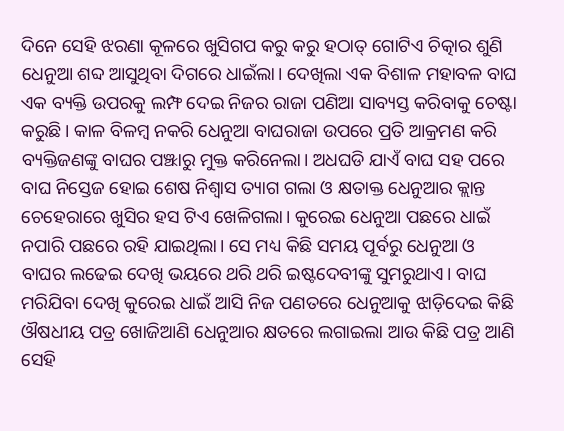ଦିନେ ସେହି ଝରଣା କୂଳରେ ଖୁସିଗପ କରୁ କରୁ ହଠାତ୍ ଗୋଟିଏ ଚିତ୍କାର ଶୁଣି ଧେନୁଆ ଶବ୍ଦ ଆସୁଥିବା ଦିଗରେ ଧାଇଁଲା। ଦେଖିଲା ଏକ ବିଶାଳ ମହାବଳ ବାଘ ଏକ ବ୍ୟକ୍ତି ଉପରକୁ ଲମ୍ଫ ଦେଇ ନିଜର ରାଜା ପଣିଆ ସାବ୍ୟସ୍ତ କରିବାକୁ ଚେଷ୍ଟା କରୁଛି। କାଳ ବିଳମ୍ବ ନକରି ଧେନୁଆ ବାଘରାଜା ଉପରେ ପ୍ରତି ଆକ୍ରମଣ କରି ବ୍ୟକ୍ତିଜଣଙ୍କୁ ବାଘର ପଞ୍ଝାରୁ ମୁକ୍ତ କରିନେଲା। ଅଧଘଡି ଯାଏଁ ବାଘ ସହ ପରେ ବାଘ ନିସ୍ତେଜ ହୋଇ ଶେଷ ନିଶ୍ୱାସ ତ୍ୟାଗ ଗଲା ଓ କ୍ଷତାକ୍ତ ଧେନୁଆର କ୍ଲାନ୍ତ ଚେହେରାରେ ଖୁସିର ହସ ଟିଏ ଖେଳିଗଲା। କୁରେଇ ଧେନୁଆ ପଛରେ ଧାଇଁ ନପାରି ପଛରେ ରହି ଯାଇଥିଲା। ସେ ମଧ୍ୟ କିଛି ସମୟ ପୂର୍ବରୁ ଧେନୁଆ ଓ ବାଘର ଲଢେଇ ଦେଖି ଭୟରେ ଥରି ଥରି ଇଷ୍ଟଦେବୀଙ୍କୁ ସୁମରୁଥାଏ। ବାଘ ମରିଯିବା ଦେଖି କୁରେଇ ଧାଇଁ ଆସି ନିଜ ପଣତରେ ଧେନୁଆକୁ ଝାଡ଼ିଦେଇ କିଛି ଔଷଧୀୟ ପତ୍ର ଖୋଜିଆଣି ଧେନୁଆର କ୍ଷତରେ ଲଗାଇଲା ଆଉ କିଛି ପତ୍ର ଆଣି ସେହି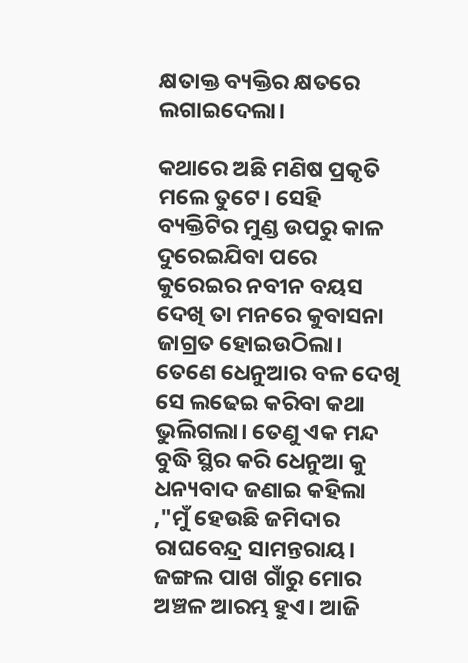କ୍ଷତାକ୍ତ ବ୍ୟକ୍ତିର କ୍ଷତରେ ଲଗାଇଦେଲା।

କଥାରେ ଅଛି ମଣିଷ ପ୍ରକୃତି ମଲେ ତୁଟେ। ସେହି ବ୍ୟକ୍ତିଟିର ମୁଣ୍ଡ ଉପରୁ କାଳ ଦୁରେଇଯିବା ପରେ କୁରେଇର ନବୀନ ବୟସ ଦେଖି ତା ମନରେ କୁବାସନା ଜାଗ୍ରତ ହୋଇଉଠିଲା। ତେଣେ ଧେନୁଆର ବଳ ଦେଖି ସେ ଲଢେଇ କରିବା କଥା ଭୁଲିଗଲା। ତେଣୁ ଏକ ମନ୍ଦ ବୁଦ୍ଧି ସ୍ଥିର କରି ଧେନୁଆ କୁ ଧନ୍ୟବାଦ ଜଣାଇ କହିଲା ,"ମୁଁ ହେଉଛି ଜମିଦାର ରାଘବେନ୍ଦ୍ର ସାମନ୍ତରାୟ। ଜଙ୍ଗଲ ପାଖ ଗାଁରୁ ମୋର ଅଞ୍ଚଳ ଆରମ୍ଭ ହୁଏ। ଆଜି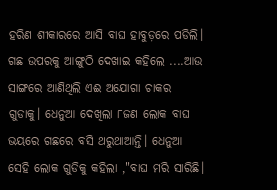ହରିଣ ଶୀକାରରେ ଆସି ବାଘ ହାବୁଡ଼ରେ ପଡିଲି। ଗଛ ଉପରକୁ ଆଙ୍ଗୁଠି ଦେଖାଇ କହିଲେ ....ଆଉ ସାଙ୍ଗରେ ଆଣିଥିଲି ଏଈ ଅଯୋଗା ଚାକର ଗୁଡାକୁ। ଧେନୁଆ ଦେଖିଲା ୮ଜଣ ଲୋକ ବାଘ ଭୟରେ ଗଛରେ ବସି ଥରୁଥାଆନ୍ତି। ଧେନୁଆ ସେହି ଲୋକ ଗୁଡିକୁ କହିଲା ,"ବାଘ ମରି ସାରିଛି।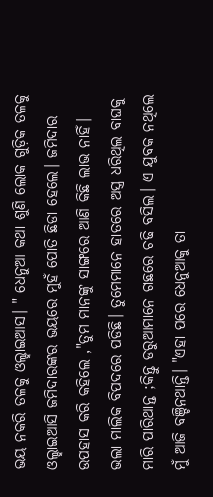ଭୟ ନକରି ତଳକୁ ଓଲ୍ହାଇଆସ। " ଧେନୁଆ କଥା ଶୁଣି ଲୋକ ଗୁଡ଼ିକ ତଳକୁ ଓଲ୍ହାଇଆସି ଜମିଦାରଙ୍କର ଭୟରେ ମୁହଁ ପୋତି ଛିଡା ହେଲେ। ଜମିଦାର ଉପହାସ କରି କହିଲେ ,"ତୁମ ମାନଙ୍କୁ ସାଙ୍ଗରେ ଆଣି କିଛି ଲାଭ ନାହିଁ। ଭଲା ମାଲିକ ବିପଦରେ ପଡିଛି। ତୁମେମାନେ ହାତରେ ଅସ୍ତ୍ର ଧରିଥିଲ ବାଘକୁ ମାରି ପାରିଥାନ୍ତ ;କିନ୍ତୁ ଡରୁଆମାନେ ଗଛରେ ଚଢି ବସିଲ। ଏ ଯୁବକ ନଥିଲେ ମୁଁ ଆଜି ବଞ୍ଚିନଥାନ୍ତି। "ଏହା ପରେ ଧେନୁଆକୁ ତା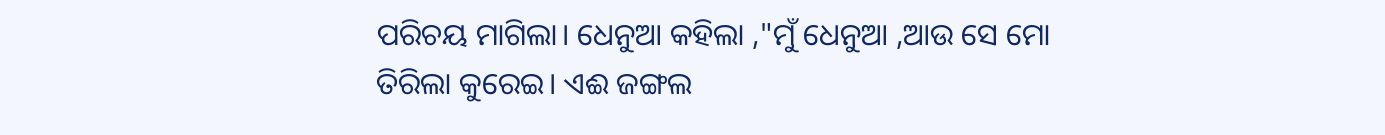ପରିଚୟ ମାଗିଲା। ଧେନୁଆ କହିଲା ,"ମୁଁ ଧେନୁଆ ,ଆଉ ସେ ମୋ ତିରିଲା କୁରେଇ। ଏଈ ଜଙ୍ଗଲ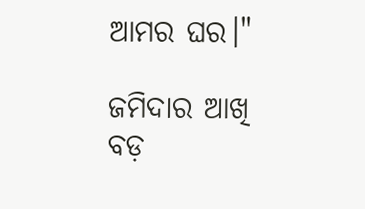ଆମର ଘର।"

ଜମିଦାର ଆଖି ବଡ଼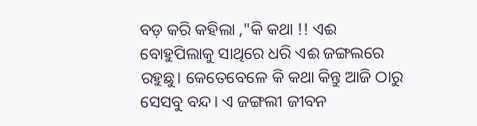ବଡ଼ କରି କହିଲା ,"କି କଥା !! ଏଈ ବୋହୁପିଲାକୁ ସାଥିରେ ଧରି ଏଈ ଜଙ୍ଗଲରେ ରହୁଛୁ। କେତେବେଳେ କି କଥା କିନ୍ତୁ ଆଜି ଠାରୁ ସେସବୁ ବନ୍ଦ। ଏ ଜଙ୍ଗଲୀ ଜୀବନ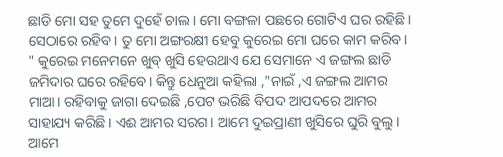ଛାଡି ମୋ ସହ ତୁମେ ଦୁହେଁ ଚାଲ। ମୋ ବଙ୍ଗଳା ପଛରେ ଗୋଟିଏ ଘର ରହିଛି। ସେଠାରେ ରହିବ। ତୁ ମୋ ଅଙ୍ଗରକ୍ଷୀ ହେବୁ କୁରେଇ ମୋ ଘରେ କାମ କରିବ। " କୁରେଇ ମନେମନେ ଖୁବ୍ ଖୁସି ହେଉଥାଏ ଯେ ସେମାନେ ଏ ଜଙ୍ଗଲ ଛାଡି ଜମିଦାର ଘରେ ରହିବେ। କିନ୍ତୁ ଧେନୁଆ କହିଲା ,"ନାଇଁ ,ଏ ଜଙ୍ଗଲ ଆମର ମାଆ। ରହିବାକୁ ଜାଗା ଦେଇଛି ,ପେଟ ଭରିଛି ବିପଦ ଆପଦରେ ଆମର ସାହାଯ୍ୟ କରିଛି। ଏଈ ଆମର ସରଗ। ଆମେ ଦୁଇପ୍ରାଣୀ ଖୁସିରେ ଘୁରି ବୁଲୁ। ଆମେ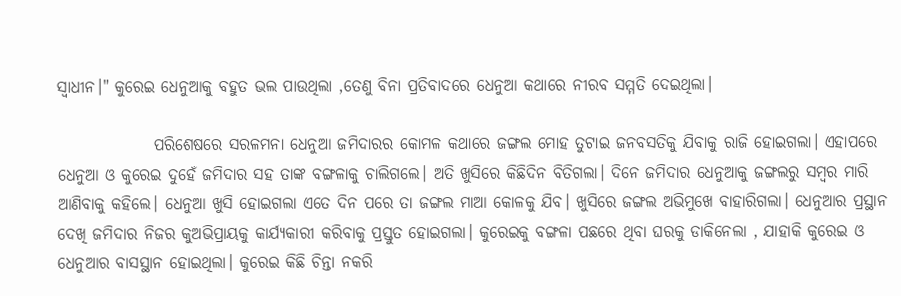ସ୍ୱାଧୀନ।" କୁରେଇ ଧେନୁଆକୁ ବହୁତ ଭଲ ପାଉଥିଲା ,ତେଣୁ ବିନା ପ୍ରତିବାଦରେ ଧେନୁଆ କଥାରେ ନୀରବ ସମ୍ମତି ଦେଇଥିଲା।

               ପରିଶେଷରେ ସରଳମନା ଧେନୁଆ ଜମିଦାରର କୋମଳ କଥାରେ ଜଙ୍ଗଲ ମୋହ ତୁଟାଇ ଜନବସତିକୁ ଯିବାକୁ ରାଜି ହୋଇଗଲା। ଏହାପରେ ଧେନୁଆ ଓ କୁରେଇ ଦୁହେଁ ଜମିଦାର ସହ ତାଙ୍କ ବଙ୍ଗଳାକୁ ଚାଲିଗଲେ। ଅତି ଖୁସିରେ କିଛିଦିନ ବିତିଗଲା। ଦିନେ ଜମିଦାର ଧେନୁଆକୁ ଜଙ୍ଗଲରୁ ସମ୍ବର ମାରି ଆଣିବାକୁ କହିଲେ। ଧେନୁଆ ଖୁସି ହୋଇଗଲା ଏତେ ଦିନ ପରେ ତା ଜଙ୍ଗଲ ମାଆ କୋଳକୁ ଯିବ। ଖୁସିରେ ଜଙ୍ଗଲ ଅଭିମୁଖେ ବାହାରିଗଲା। ଧେନୁଆର ପ୍ରସ୍ଥାନ ଦେଖି ଜମିଦାର ନିଜର କୁଅଭିପ୍ରାୟକୁ କାର୍ଯ୍ୟକାରୀ କରିବାକୁ ପ୍ରସ୍ତୁତ ହୋଇଗଲା। କୁରେଇକୁ ବଙ୍ଗଳା ପଛରେ ଥିବା ଘରକୁ ଡାକିନେଲା , ଯାହାକି କୁରେଇ ଓ ଧେନୁଆର ବାସସ୍ଥାନ ହୋଇଥିଲା। କୁରେଇ କିଛି ଚିନ୍ତା ନକରି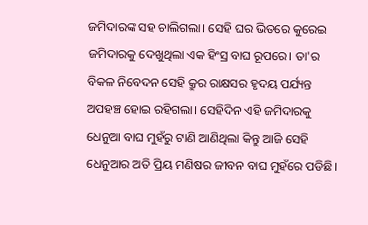ଜମିଦାରଙ୍କ ସହ ଚାଲିଗଲା। ସେହି ଘର ଭିତରେ କୁରେଇ ଜମିଦାରକୁ ଦେଖୁଥିଲା ଏକ ହିଂସ୍ର ବାଘ ରୂପରେ। ତା'ର ବିକଳ ନିବେଦନ ସେହି କ୍ରୁର ରାକ୍ଷସର ହୃଦୟ ପର୍ଯ୍ୟନ୍ତ ଅପହଞ୍ଚ ହୋଇ ରହିଗଲା। ସେହିଦିନ ଏହି ଜମିଦାରକୁ ଧେନୁଆ ବାଘ ମୁହଁରୁ ଟାଣି ଆଣିଥିଲା କିନ୍ତୁ ଆଜି ସେହି ଧେନୁଆର ଅତି ପ୍ରିୟ ମଣିଷର ଜୀବନ ବାଘ ମୁହଁରେ ପଡିଛି।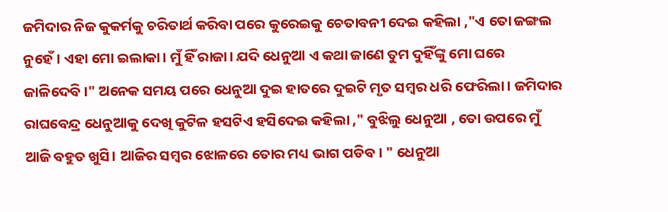ଜମିଦାର ନିଜ କୁକର୍ମକୁ ଚରିତାର୍ଥ କରିବା ପରେ କୁରେଇକୁ ଚେତାବନୀ ଦେଇ କହିଲା ,"ଏ ତୋ ଜଙ୍ଗଲ ନୁହେଁ । ଏହା ମୋ ଇଲାକା। ମୁଁ ହିଁ ରାଜା। ଯଦି ଧେନୁଆ ଏ କଥା ଜାଣେ ତୁମ ଦୁହିଁଙ୍କୁ ମୋ ଘରେ ଜାଳିଦେବି।" ଅନେକ ସମୟ ପରେ ଧେନୁଆ ଦୁଇ ହାତରେ ଦୁଇଟି ମୃତ ସମ୍ବର ଧରି ଫେରିଲା। ଜମିଦାର ରାଘବେନ୍ଦ୍ର ଧେନୁଆକୁ ଦେଖି କୁଟିଳ ହସଟିଏ ହସିଦେଇ କହିଲା ," ବୁଝିଲୁ ଧେନୁଆ , ତୋ ଉପରେ ମୁଁ ଆଜି ବହୁତ ଖୁସି। ଆଜିର ସମ୍ବର ଝୋଳରେ ତୋର ମଧ୍ୟ ଭାଗ ପଡିବ। " ଧେନୁଆ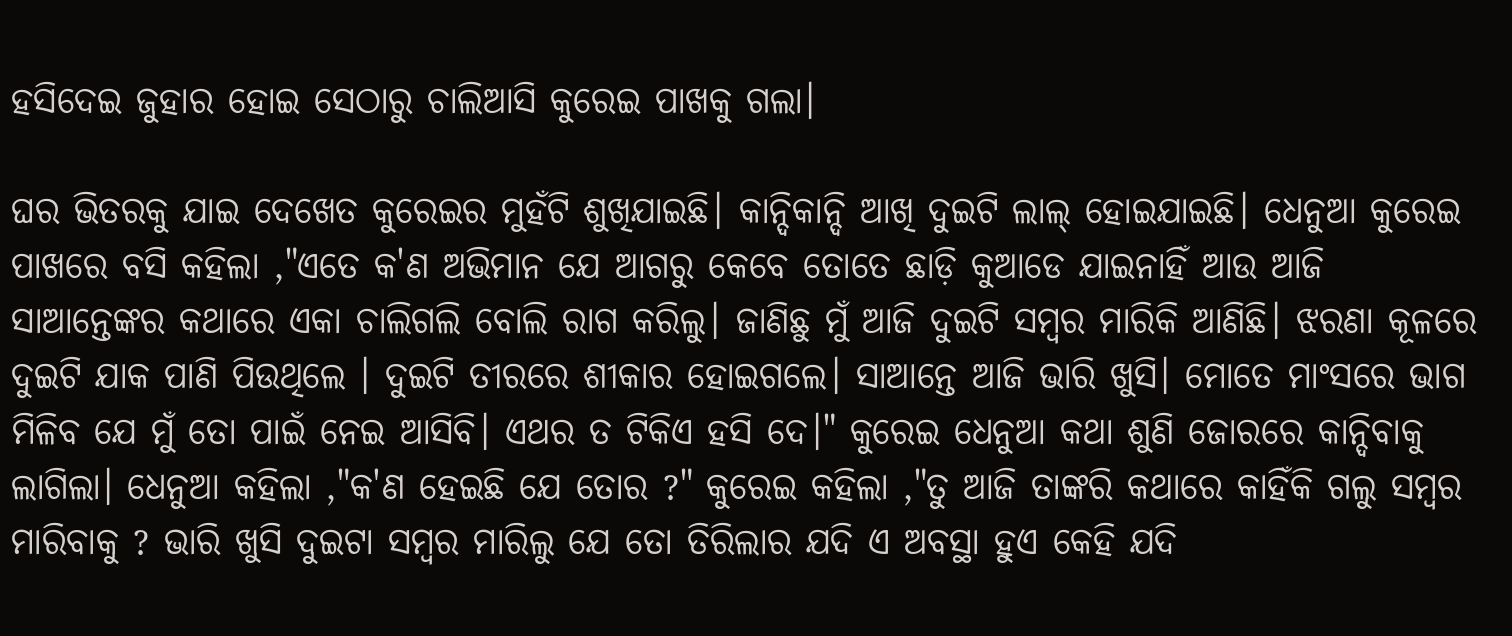ହସିଦେଇ ଜୁହାର ହୋଇ ସେଠାରୁ ଚାଲିଆସି କୁରେଇ ପାଖକୁ ଗଲା।

ଘର ଭିତରକୁ ଯାଇ ଦେଖେତ କୁରେଇର ମୁହଁଟି ଶୁଖିଯାଇଛି। କାନ୍ଦିକାନ୍ଦି ଆଖି ଦୁଇଟି ଲାଲ୍ ହୋଇଯାଇଛି। ଧେନୁଆ କୁରେଇ ପାଖରେ ବସି କହିଲା ,"ଏତେ କ'ଣ ଅଭିମାନ ଯେ ଆଗରୁ କେବେ ତୋତେ ଛାଡ଼ି କୁଆଡେ ଯାଇନାହିଁ ଆଉ ଆଜି ସାଆନ୍ତେଙ୍କର କଥାରେ ଏକା ଚାଲିଗଲି ବୋଲି ରାଗ କରିଲୁ। ଜାଣିଛୁ ମୁଁ ଆଜି ଦୁଇଟି ସମ୍ବର ମାରିକି ଆଣିଛି। ଝରଣା କୂଳରେ ଦୁଇଟି ଯାକ ପାଣି ପିଉଥିଲେ । ଦୁଇଟି ତୀରରେ ଶୀକାର ହୋଇଗଲେ। ସାଆନ୍ତେ ଆଜି ଭାରି ଖୁସି। ମୋତେ ମାଂସରେ ଭାଗ ମିଳିବ ଯେ ମୁଁ ତୋ ପାଇଁ ନେଇ ଆସିବି। ଏଥର ତ ଟିକିଏ ହସି ଦେ।" କୁରେଇ ଧେନୁଆ କଥା ଶୁଣି ଜୋରରେ କାନ୍ଦିବାକୁ ଲାଗିଲା। ଧେନୁଆ କହିଲା ,"କ'ଣ ହେଇଛି ଯେ ତୋର ?" କୁରେଇ କହିଲା ,"ତୁ ଆଜି ତାଙ୍କରି କଥାରେ କାହିଁକି ଗଲୁ ସମ୍ବର ମାରିବାକୁ ? ଭାରି ଖୁସି ଦୁଇଟା ସମ୍ବର ମାରିଲୁ ଯେ ତୋ ତିରିଲାର ଯଦି ଏ ଅବସ୍ଥା ହୁଏ କେହି ଯଦି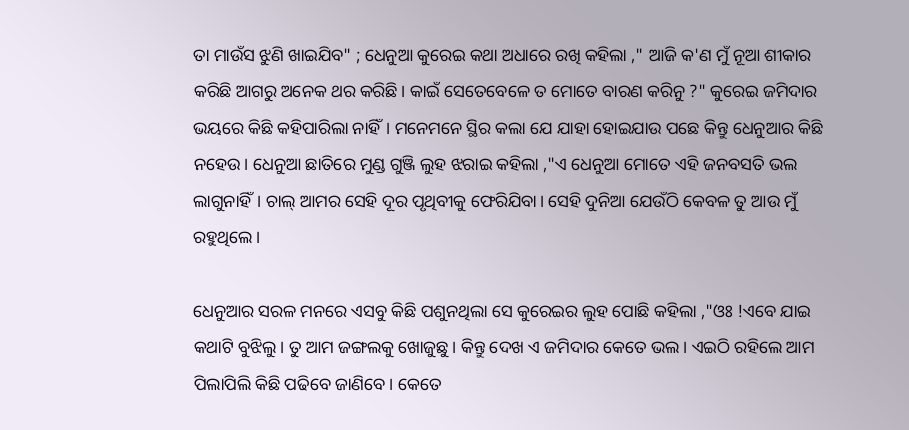ତା ମାଉଁସ ଝୁଣି ଖାଇଯିବ" ; ଧେନୁଆ କୁରେଇ କଥା ଅଧାରେ ରଖି କହିଲା ," ଆଜି କ'ଣ ମୁଁ ନୂଆ ଶୀକାର କରିଛି ଆଗରୁ ଅନେକ ଥର କରିଛି। କାଇଁ ସେତେବେଳେ ତ ମୋତେ ବାରଣ କରିନୁ ?" କୁରେଇ ଜମିଦାର ଭୟରେ କିଛି କହିପାରିଲା ନାହିଁ। ମନେମନେ ସ୍ଥିର କଲା ଯେ ଯାହା ହୋଇଯାଉ ପଛେ କିନ୍ତୁ ଧେନୁଆର କିଛି ନହେଉ। ଧେନୁଆ ଛାତିରେ ମୁଣ୍ଡ ଗୁଞ୍ଜି ଲୁହ ଝରାଇ କହିଲା ,"ଏ ଧେନୁଆ ମୋତେ ଏହି ଜନବସତି ଭଲ ଲାଗୁନାହିଁ। ଚାଲ୍ ଆମର ସେହି ଦୂର ପୃଥିବୀକୁ ଫେରିଯିବା। ସେହି ଦୁନିଆ ଯେଉଁଠି କେବଳ ତୁ ଆଉ ମୁଁ ରହୁଥିଲେ।

ଧେନୁଆର ସରଳ ମନରେ ଏସବୁ କିଛି ପଶୁନଥିଲା ସେ କୁରେଇର ଲୁହ ପୋଛି କହିଲା ,"ଓଃ !ଏବେ ଯାଇ କଥାଟି ବୁଝିଲୁ। ତୁ ଆମ ଜଙ୍ଗଲକୁ ଖୋଜୁଛୁ। କିନ୍ତୁ ଦେଖ ଏ ଜମିଦାର କେତେ ଭଲ। ଏଇଠି ରହିଲେ ଆମ ପିଲାପିଲି କିଛି ପଢିବେ ଜାଣିବେ। କେତେ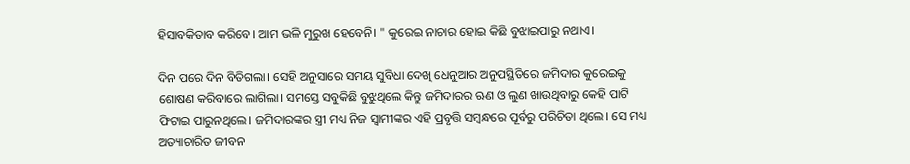ହିସାବକିତାବ କରିବେ। ଆମ ଭଳି ମୁରୁଖ ହେବେନି। " କୁରେଇ ନାଚାର ହୋଇ କିଛି ବୁଝାଇପାରୁ ନଥାଏ।

ଦିନ ପରେ ଦିନ ବିତିଗଲା। ସେହି ଅନୁସାରେ ସମୟ ସୁବିଧା ଦେଖି ଧେନୁଆର ଅନୁପସ୍ଥିତିରେ ଜମିଦାର କୁରେଇକୁ ଶୋଷଣ କରିବାରେ ଲାଗିଲା। ସମସ୍ତେ ସବୁକିଛି ବୁଝୁଥିଲେ କିନ୍ତୁ ଜମିଦାରର ଋଣ ଓ ଲୁଣ ଖାଉଥିବାରୁ କେହି ପାଟି ଫିଟାଇ ପାରୁନଥିଲେ। ଜମିଦାରଙ୍କର ସ୍ତ୍ରୀ ମଧ୍ୟ ନିଜ ସ୍ୱାମୀଙ୍କର ଏହି ପ୍ରବୃତ୍ତି ସମ୍ବନ୍ଧରେ ପୂର୍ବରୁ ପରିଚିତା ଥିଲେ। ସେ ମଧ୍ୟ ଅତ୍ୟାଚାରିତ ଜୀବନ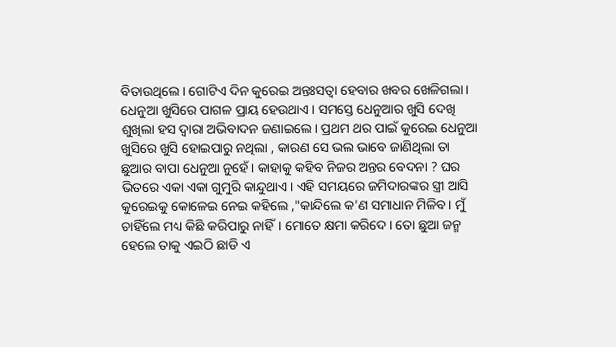ବିତାଉଥିଲେ। ଗୋଟିଏ ଦିନ କୁରେଇ ଅନ୍ତଃସତ୍ଵା ହେବାର ଖବର ଖେଳିଗଲା। ଧେନୁଆ ଖୁସିରେ ପାଗଳ ପ୍ରାୟ ହେଉଥାଏ। ସମସ୍ତେ ଧେନୁଆର ଖୁସି ଦେଖି ଶୁଖିଲା ହସ ଦ୍ୱାରା ଅଭିବାଦନ ଜଣାଇଲେ। ପ୍ରଥମ ଥର ପାଇଁ କୁରେଇ ଧେନୁଆ ଖୁସିରେ ଖୁସି ହୋଇପାରୁ ନଥିଲା , କାରଣ ସେ ଭଲ ଭାବେ ଜାଣିଥିଲା ତା ଛୁଆର ବାପା ଧେନୁଆ ନୁହେଁ। କାହାକୁ କହିବ ନିଜର ଅନ୍ତର ବେଦନା ? ଘର ଭିତରେ ଏକା ଏକା ଗୁମୁରି କାନ୍ଦୁଥାଏ। ଏହି ସମୟରେ ଜମିଦାରଙ୍କର ସ୍ତ୍ରୀ ଆସି କୁରେଇକୁ କୋଳେଇ ନେଇ କହିଲେ ,"କାନ୍ଦିଲେ କ'ଣ ସମାଧାନ ମିଳିବ। ମୁଁ ଚାହିଁଲେ ମଧ୍ୟ କିଛି କରିପାରୁ ନାହିଁ। ମୋତେ କ୍ଷମା କରିଦେ। ତୋ ଛୁଆ ଜନ୍ମ ହେଲେ ତାକୁ ଏଇଠି ଛାଡି ଏ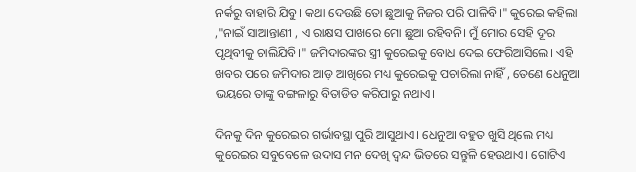ନର୍କରୁ ବାହାରି ଯିବୁ। କଥା ଦେଉଛି ତୋ ଛୁଆକୁ ନିଜର ପରି ପାଳିବି।" କୁରେଇ କହିଲା ,"ନାଇଁ ସାଆନ୍ତାଣୀ , ଏ ରାକ୍ଷସ ପାଖରେ ମୋ ଛୁଆ ରହିବନି। ମୁଁ ମୋର ସେହି ଦୂର ପୃଥିବୀକୁ ଚାଲିଯିବି।" ଜମିଦାରଙ୍କର ସ୍ତ୍ରୀ କୁରେଇକୁ ବୋଧ ଦେଇ ଫେରିଆସିଲେ। ଏହି ଖବର ପରେ ଜମିଦାର ଆଡ଼ ଆଖିରେ ମଧ୍ୟ କୁରେଇକୁ ପଚାରିଲା ନାହିଁ , ତେଣେ ଧେନୁଆ ଭୟରେ ତାଙ୍କୁ ବଙ୍ଗଳାରୁ ବିତାଡିତ କରିପାରୁ ନଥାଏ।

ଦିନକୁ ଦିନ କୁରେଇର ଗର୍ଭାବସ୍ଥା ପୁରି ଆସୁଥାଏ। ଧେନୁଆ ବହୁତ ଖୁସି ଥିଲେ ମଧ୍ୟ କୁରେଇର ସବୁବେଳେ ଉଦାସ ମନ ଦେଖି ଦ୍ୱନ୍ଦ ଭିତରେ ସନ୍ତୁଳି ହେଉଥାଏ। ଗୋଟିଏ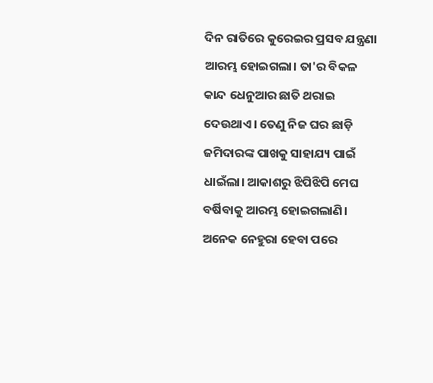ଦିନ ରାତିରେ କୁରେଇର ପ୍ରସବ ଯନ୍ତ୍ରଣା ଆରମ୍ଭ ହୋଇଗଲା। ତା'ର ବିକଳ କାନ୍ଦ ଧେନୁଆର ଛାତି ଥରାଇ ଦେଉଥାଏ। ତେଣୁ ନିଜ ଘର ଛାଡ଼ି ଜମିଦାରଙ୍କ ପାଖକୁ ସାହାଯ୍ୟ ପାଇଁ ଧାଇଁଲା। ଆକାଶରୁ ଝିପିଝିପି ମେଘ ବର୍ଷିବାକୁ ଆରମ୍ଭ ହୋଇଗଲାଣି। ଅନେକ ନେହୁରା ହେବା ପରେ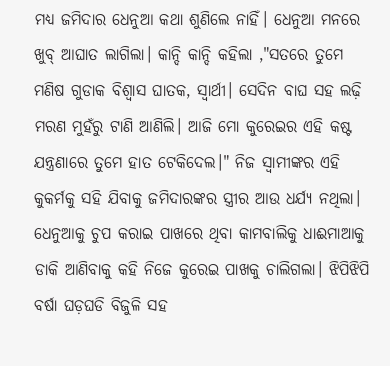ମଧ୍ୟ ଜମିଦାର ଧେନୁଆ କଥା ଶୁଣିଲେ ନାହିଁ। ଧେନୁଆ ମନରେ ଖୁବ୍ ଆଘାତ ଲାଗିଲା। କାନ୍ଦି କାନ୍ଦି କହିଲା ,"ସତରେ ତୁମେ ମଣିଷ ଗୁଡାକ ବିଶ୍ୱାସ ଘାତକ, ସ୍ୱାର୍ଥୀ। ସେଦିନ ବାଘ ସହ ଲଢ଼ି ମରଣ ମୁହଁରୁ ଟାଣି ଆଣିଲି। ଆଜି ମୋ କୁରେଇର ଏହି କଷ୍ଟ ଯନ୍ତ୍ରଣାରେ ତୁମେ ହାତ ଟେକିଦେଲ।" ନିଜ ସ୍ୱାମୀଙ୍କର ଏହି କୁକର୍ମକୁ ସହି ଯିବାକୁ ଜମିଦାରଙ୍କର ସ୍ତ୍ରୀର ଆଉ ଧର୍ଯ୍ୟ ନଥିଲା। ଧେନୁଆକୁ ଚୁପ କରାଇ ପାଖରେ ଥିବା କାମବାଲିକୁ ଧାଈମାଆକୁ ଡାକି ଆଣିବାକୁ କହି ନିଜେ କୁରେଇ ପାଖକୁ ଚାଲିଗଲା। ଝିପିଝିପି ବର୍ଷା ଘଡ଼ଘଡି ବିଜୁଳି ସହ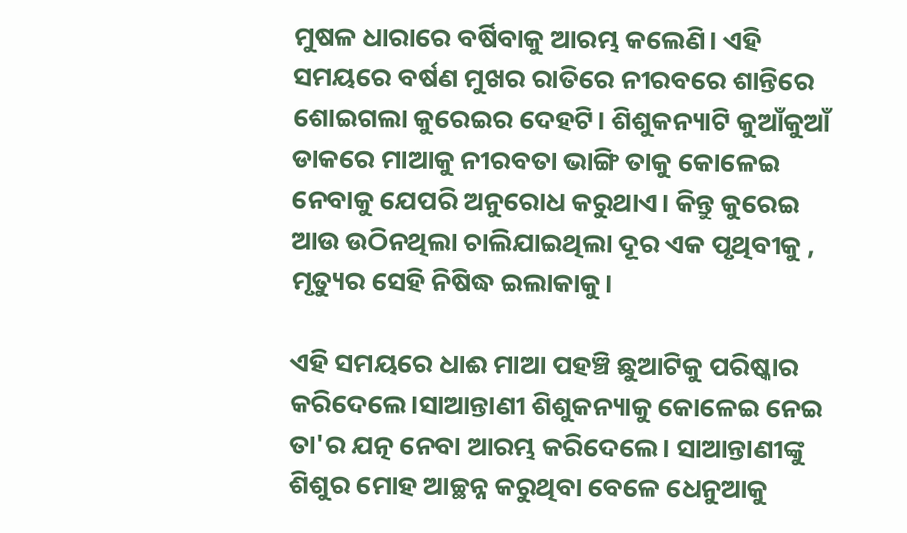ମୁଷଳ ଧାରାରେ ବର୍ଷିବାକୁ ଆରମ୍ଭ କଲେଣି। ଏହି ସମୟରେ ବର୍ଷଣ ମୁଖର ରାତିରେ ନୀରବରେ ଶାନ୍ତିରେ ଶୋଇଗଲା କୁରେଇର ଦେହଟି। ଶିଶୁକନ୍ୟାଟି କୁଆଁକୁଆଁ ଡାକରେ ମାଆକୁ ନୀରବତା ଭାଙ୍ଗି ତାକୁ କୋଳେଇ ନେବାକୁ ଯେପରି ଅନୁରୋଧ କରୁଥାଏ। କିନ୍ତୁ କୁରେଇ ଆଉ ଉଠିନଥିଲା ଚାଲିଯାଇଥିଲା ଦୂର ଏକ ପୃଥିବୀକୁ , ମୃତ୍ୟୁର ସେହି ନିଷିଦ୍ଧ ଇଲାକାକୁ।

ଏହି ସମୟରେ ଧାଈ ମାଆ ପହଞ୍ଚି ଛୁଆଟିକୁ ପରିଷ୍କାର କରିଦେଲେ।ସାଆନ୍ତାଣୀ ଶିଶୁକନ୍ୟାକୁ କୋଳେଇ ନେଇ ତା'ର ଯତ୍ନ ନେବା ଆରମ୍ଭ କରିଦେଲେ। ସାଆନ୍ତାଣୀଙ୍କୁ ଶିଶୁର ମୋହ ଆଚ୍ଛନ୍ନ କରୁଥିବା ବେଳେ ଧେନୁଆକୁ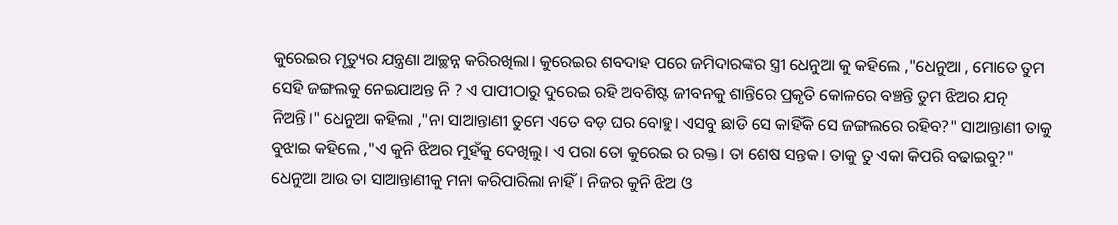କୁରେଇର ମୃତ୍ୟୁର ଯନ୍ତ୍ରଣା ଆଚ୍ଛନ୍ନ କରିରଖିଲା। କୁରେଇର ଶବଦାହ ପରେ ଜମିଦାରଙ୍କର ସ୍ତ୍ରୀ ଧେନୁଆ କୁ କହିଲେ ,"ଧେନୁଆ , ମୋତେ ତୁମ ସେହି ଜଙ୍ଗଲକୁ ନେଇଯାଅନ୍ତ ନି ? ଏ ପାପୀଠାରୁ ଦୁରେଇ ରହି ଅବଶିଷ୍ଟ ଜୀବନକୁ ଶାନ୍ତିରେ ପ୍ରକୃତି କୋଳରେ ବଞ୍ଚନ୍ତି ତୁମ ଝିଅର ଯତ୍ନ ନିଅନ୍ତି।" ଧେନୁଆ କହିଲା ,"ନା ସାଆନ୍ତାଣୀ ତୁମେ ଏତେ ବଡ଼ ଘର ବୋହୁ। ଏସବୁ ଛାଡି ସେ କାହିଁକି ସେ ଜଙ୍ଗଲରେ ରହିବ?" ସାଆନ୍ତାଣୀ ତାକୁ ବୁଝାଇ କହିଲେ ,"ଏ କୁନି ଝିଅର ମୁହଁକୁ ଦେଖିଲୁ। ଏ ପରା ତୋ କୁରେଇ ର ରକ୍ତ। ତା ଶେଷ ସନ୍ତକ। ତାକୁ ତୁ ଏକା କିପରି ବଢାଇବୁ?" ଧେନୁଆ ଆଉ ତା ସାଆନ୍ତାଣୀକୁ ମନା କରିପାରିଲା ନାହିଁ। ନିଜର କୁନି ଝିଅ ଓ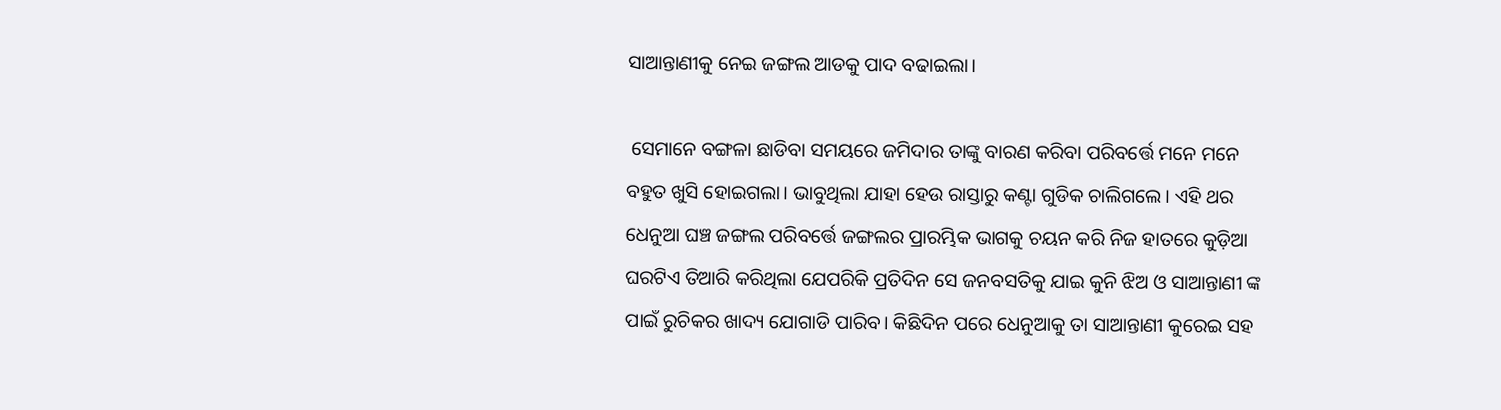ସାଆନ୍ତାଣୀକୁ ନେଇ ଜଙ୍ଗଲ ଆଡକୁ ପାଦ ବଢାଇଲା।

 ସେମାନେ ବଙ୍ଗଳା ଛାଡିବା ସମୟରେ ଜମିଦାର ତାଙ୍କୁ ବାରଣ କରିବା ପରିବର୍ତ୍ତେ ମନେ ମନେ ବହୁତ ଖୁସି ହୋଇଗଲା। ଭାବୁଥିଲା ଯାହା ହେଉ ରାସ୍ତାରୁ କଣ୍ଟା ଗୁଡିକ ଚାଲିଗଲେ। ଏହି ଥର ଧେନୁଆ ଘଞ୍ଚ ଜଙ୍ଗଲ ପରିବର୍ତ୍ତେ ଜଙ୍ଗଲର ପ୍ରାରମ୍ଭିକ ଭାଗକୁ ଚୟନ କରି ନିଜ ହାତରେ କୁଡ଼ିଆ ଘରଟିଏ ତିଆରି କରିଥିଲା ଯେପରିକି ପ୍ରତିଦିନ ସେ ଜନବସତିକୁ ଯାଇ କୁନି ଝିଅ ଓ ସାଆନ୍ତାଣୀ ଙ୍କ ପାଇଁ ରୁଚିକର ଖାଦ୍ୟ ଯୋଗାଡି ପାରିବ। କିଛିଦିନ ପରେ ଧେନୁଆକୁ ତା ସାଆନ୍ତାଣୀ କୁରେଇ ସହ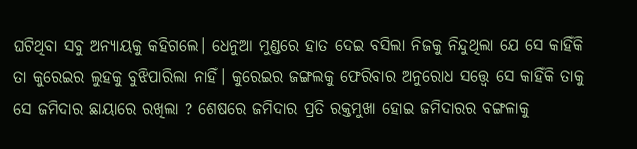ଘଟିଥିବା ସବୁ ଅନ୍ୟାୟକୁ କହିଗଲେ। ଧେନୁଆ ମୁଣ୍ଡରେ ହାତ ଦେଇ ବସିଲା ନିଜକୁ ନିନ୍ଦୁଥିଲା ଯେ ସେ କାହିଁକି ତା କୁରେଇର ଲୁହକୁ ବୁଝିପାରିଲା ନାହିଁ। କୁରେଇର ଜଙ୍ଗଲକୁ ଫେରିବାର ଅନୁରୋଧ ସତ୍ତ୍ୱେ ସେ କାହିଁକି ତାକୁ ସେ ଜମିଦାର ଛାୟାରେ ରଖିଲା ? ଶେଷରେ ଜମିଦାର ପ୍ରତି ରକ୍ତମୁଖା ହୋଇ ଜମିଦାରର ବଙ୍ଗଳାକୁ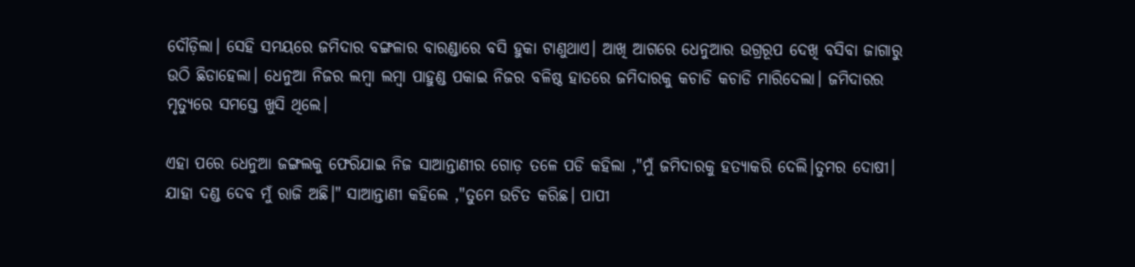ଦୌଡ଼ିଲା। ସେହି ସମୟରେ ଜମିଦାର ବଙ୍ଗଳାର ବାରଣ୍ଡାରେ ବସି ହୁକା ଟାଣୁଥାଏ। ଆଖି ଆଗରେ ଧେନୁଆର ଉଗ୍ରରୂପ ଦେଖି ବସିବା ଜାଗାରୁ ଉଠି ଛିଡାହେଲା। ଧେନୁଆ ନିଜର ଲମ୍ବା ଲମ୍ବା ପାହୁଣ୍ଡ ପକାଇ ନିଜର ବଳିଷ୍ଠ ହାତରେ ଜମିଦାରକୁ କଚାଡି କଚାଡି ମାରିଦେଲା। ଜମିଦାରର ମୃତ୍ୟୁରେ ସମସ୍ତେ ଖୁସି ଥିଲେ।

ଏହା ପରେ ଧେନୁଆ ଜଙ୍ଗଲକୁ ଫେରିଯାଇ ନିଜ ସାଆନ୍ତାଣୀର ଗୋଡ଼ ତଳେ ପଡି କହିଲା ,"ମୁଁ ଜମିଦାରକୁ ହତ୍ୟାକରି ଦେଲି।ତୁମର ଦୋଷୀ। ଯାହା ଦଣ୍ଡ ଦେବ ମୁଁ ରାଜି ଅଛି।" ସାଆନ୍ତାଣୀ କହିଲେ ,"ତୁମେ ଉଚିତ କରିଛ। ପାପୀ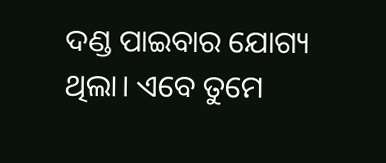ଦଣ୍ଡ ପାଇବାର ଯୋଗ୍ୟ ଥିଲା। ଏବେ ତୁମେ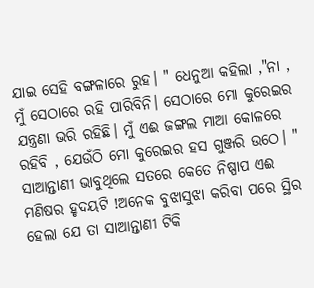ଯାଇ ସେହି ବଙ୍ଗଳାରେ ରୁହ। " ଧେନୁଆ କହିଲା ,"ନା , ମୁଁ ସେଠାରେ ରହି ପାରିବିନି। ସେଠାରେ ମୋ କୁରେଇର ଯନ୍ତ୍ରଣା ଭରି ରହିଛି। ମୁଁ ଏଈ ଜଙ୍ଗଲ ମାଆ କୋଳରେ ରହିବି , ଯେଉଁଠି ମୋ କୁରେଇର ହସ ଗୁଞ୍ଜରି ଉଠେ। " ସାଆନ୍ତାଣୀ ଭାବୁଥିଲେ ସତରେ କେତେ ନିଷ୍ପାପ ଏଈ ମଣିଷର ହୃଦୟଟି !ଅନେକ ବୁଝାସୁଝା କରିବା ପରେ ସ୍ଥିର ହେଲା ଯେ ତା ସାଆନ୍ତାଣୀ ଟିକି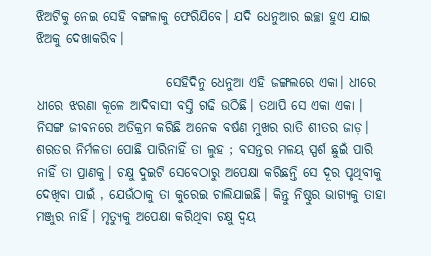ଝିଅଟିକୁ ନେଇ ସେହି ବଙ୍ଗଳାକୁ ଫେରିଯିବେ। ଯଦି ଧେନୁଆର ଇଚ୍ଛା ହୁଏ ଯାଇ ଝିଅକୁ ଦେଖାକରିବ।

                         ସେହିଦିନୁ ଧେନୁଆ ଏହି ଜଙ୍ଗଲରେ ଏକା। ଧୀରେ ଧୀରେ ଝରଣା କୂଳେ ଆଦିବାସୀ ବସ୍ତି ଗଢି ଉଠିଛି। ତଥାପି ସେ ଏକା ଏକା । ନିସଙ୍ଗ ଜୀବନରେ ଅତିକ୍ରମ କରିଛି ଅନେକ ବର୍ଷଣ ମୁଖର ରାତି ଶୀତର ଜାଡ଼। ଶରତର ନିର୍ମଳତା ପୋଛି ପାରିନାହିଁ ତା ଲୁହ ; ବସନ୍ତର ମଳୟ ସ୍ପର୍ଶ ଛୁଇଁ ପାରି ନାହିଁ ତା ପ୍ରାଣକୁ। ଚକ୍ଷୁ ଦୁଇଟି ସେବେଠାରୁ ଅପେକ୍ଷା କରିଛନ୍ତି ସେ ଦୂର ପୃଥିବୀକୁ ଦେଖିବା ପାଇଁ , ଯେଉଁଠାକୁ ତା କୁରେଇ ଚାଲିଯାଇଛି। କିନ୍ତୁ ନିଷ୍ଠୁର ଭାଗ୍ୟକୁ ତାହା ମଞ୍ଜୁର ନାହିଁ। ମୃତ୍ୟୁକୁ ଅପେକ୍ଷା କରିଥିବା ଚକ୍ଷୁ ଦ୍ବୟ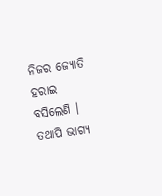ନିଜର ଜ୍ୟୋତି ହରାଇ ବସିଲେଣି । ତଥାପି ଭାଗ୍ୟ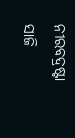ନୀରବଦ୍ରଷ୍ଟା ସାଜି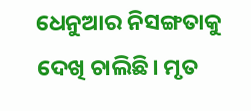ଧେନୁଆର ନିସଙ୍ଗତାକୁ ଦେଖି ଚାଲିଛି। ମୃତ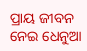ପ୍ରାୟ ଜୀବନ ନେଇ ଧେନୁଆ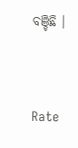ବଞ୍ଚିଛି ।




Rate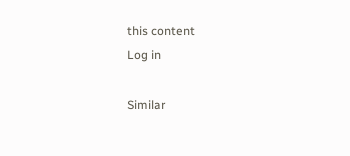this content
Log in

Similar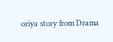oriya story from Drama